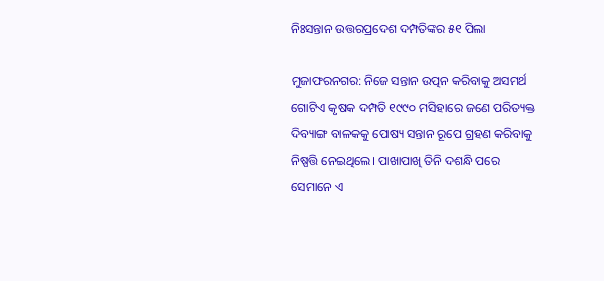ନିଃସନ୍ତାନ ଉତ୍ତରପ୍ରଦେଶ ଦମ୍ପତିଙ୍କର ୫୧ ପିଲା

ମୁଜାଫରନଗର: ନିଜେ ସନ୍ତାନ ଉତ୍ପନ କରିବାକୁ ଅସମର୍ଥ ଗୋଟିଏ କୃଷକ ଦମ୍ପତି ୧୯୯୦ ମସିହାରେ ଜଣେ ପରିତ୍ୟକ୍ତ ଦିବ୍ୟାଙ୍ଗ ବାଳକକୁ ପୋଷ୍ୟ ସନ୍ତାନ ରୂପେ ଗ୍ରହଣ କରିବାକୁ ନିଷ୍ପତ୍ତି ନେଇଥିଲେ। ପାଖାପାଖି ତିନି ଦଶନ୍ଧି ପରେ ସେମାନେ ଏ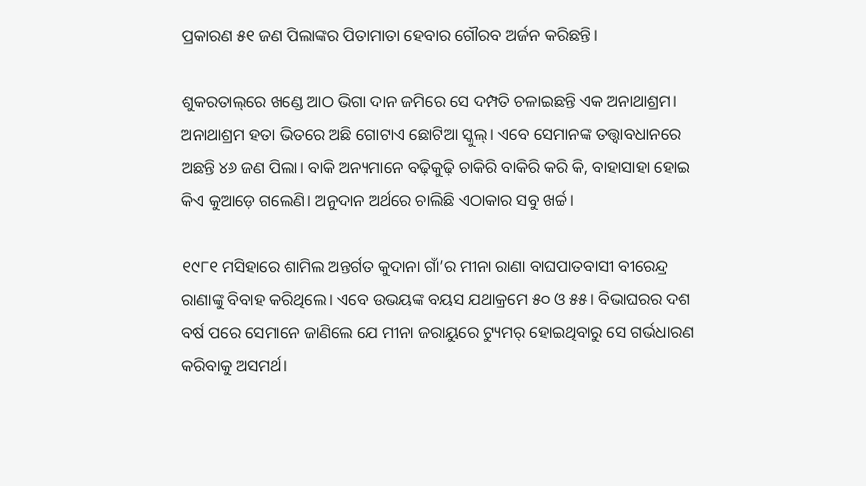ପ୍ରକାରଣ ୫୧ ଜଣ ପିଲାଙ୍କର ପିତାମାତା ହେବାର ଗୌରବ ଅର୍ଜନ କରିଛନ୍ତି।

ଶୁକରତାଲ୍‌ରେ ଖଣ୍ଡେ ଆଠ ଭିଗା ଦାନ ଜମିରେ ସେ ଦମ୍ପତି ଚଳାଇଛନ୍ତି ଏକ ଅନାଥାଶ୍ରମ। ଅନାଥାଶ୍ରମ ହତା ଭିତରେ ଅଛି ଗୋଟାଏ ଛୋଟିଆ ସ୍କୁଲ୍‌। ଏବେ ସେମାନଙ୍କ ତତ୍ତ୍ୱାବଧାନରେ ଅଛନ୍ତି ୪୬ ଜଣ ପିଲା। ବାକି ଅନ୍ୟମାନେ ବଢ଼ିକୁଢ଼ି ଚାକିରି ବାକିରି କରି କି, ବାହାସାହା ହୋଇ କିଏ କୁଆଡ଼େ ଗଲେଣି। ଅନୁଦାନ ଅର୍ଥରେ ଚାଲିଛି ଏଠାକାର ସବୁ ଖର୍ଚ୍ଚ।

୧୯୮୧ ମସିହାରେ ଶାମିଲ ଅନ୍ତର୍ଗତ କୁଦାନା ଗାଁ’ର ମୀନା ରାଣା ବାଘପାତବାସୀ ବୀରେନ୍ଦ୍ର ରାଣାଙ୍କୁ ବିବାହ କରିଥିଲେ। ଏବେ ଉଭୟଙ୍କ ବୟସ ଯଥାକ୍ରମେ ୫୦ ଓ ୫୫। ବିଭାଘରର ଦଶ ବର୍ଷ ପରେ ସେମାନେ ଜାଣିଲେ ଯେ ମୀନା ଜରାୟୁରେ ଟ୍ୟୁମର୍‌ ହୋଇଥିବାରୁ ସେ ଗର୍ଭଧାରଣ କରିବାକୁ ଅସମର୍ଥ।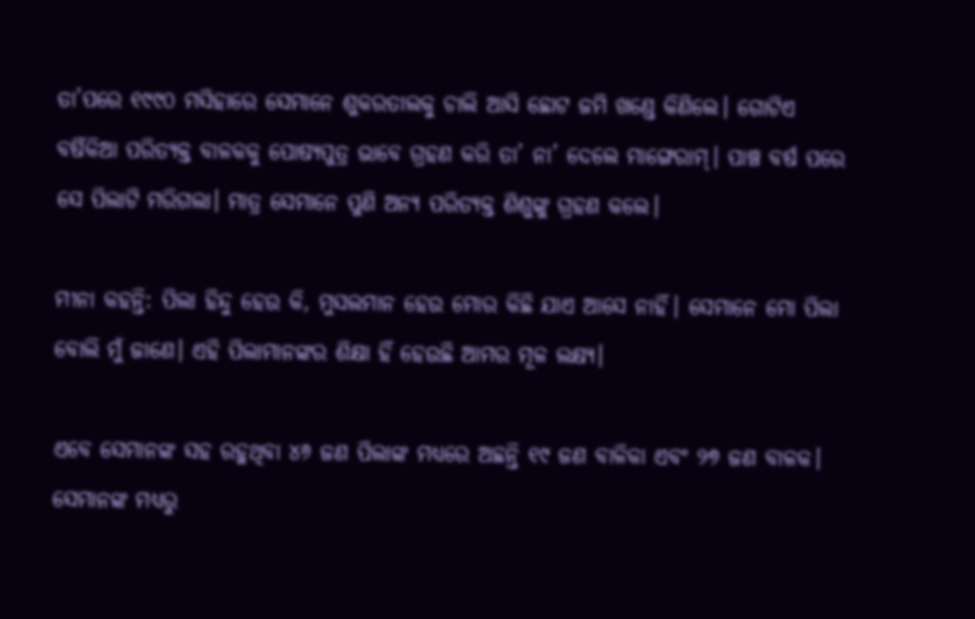ତା’ପରେ ୧୯୯୦ ମସିହାରେ ସେମାନେ ଶୁକରତାଲକୁ ଚାଲି ଆସି ଛୋଟ ଜମି ଖଣ୍ଡେ କିଣିଲେ। ଗୋଟିଏ ବର୍ଷିକିଆ ପରିତ୍ୟକ୍ତ ବାଳକକୁ ପୋଷ୍ୟପୁତ୍ର ଭାବେ ଗ୍ରହଣ କରି ତା’ ନା’ ଦେଲେ ମାଙ୍ଗେରାମ୍‌। ପାଞ୍ଚ ବର୍ଷ ପରେ ସେ ପିଲାଟି ମରିଗଲା। ମାତ୍ର ସେମାନେ ପୁଣି ଅନ୍ୟ ପରିତ୍ୟକ୍ତ ଶିଶୁଙ୍କୁ ଗ୍ରହଣ କଲେ।

ମୀନା କହନ୍ତି: ପିଲା ହିନ୍ଦୁ ହେଉ କି, ମୁସଲମାନ ହେଉ ମୋର କିଛି ଯାଏ ଆସେ ନାହିଁ। ସେମାନେ ମୋ ପିଲା ବୋଲି ମୁଁ ଜାଣେ। ଏହି ପିଲାମାନଙ୍କର ଶିକ୍ଷା ହିଁ ହେଉଛି ଆମର ମୂଳ ଲକ୍ଷ୍ୟ।

ଏବେ ସେମାନଙ୍କ ସହ ରହୁଥିବା ୪୬ ଜଣ ପିଲାଙ୍କ ମଧ୍ୟରେ ଅଛନ୍ତି ୧୯ ଜଣ ବାଳିକା ଏବଂ ୨୭ ଜଣ ବାଳକ। ସେମାନଙ୍କ ମଧ୍ୟରୁ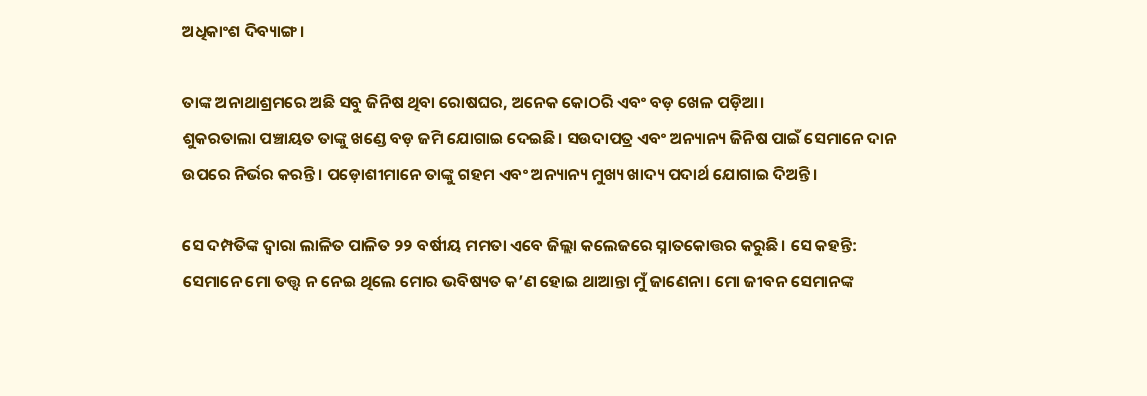ଅଧିକାଂଶ ଦିବ୍ୟାଙ୍ଗ।

ତାଙ୍କ ଅନାଥାଶ୍ରମରେ ଅଛି ସବୁ ଜିନିଷ ଥିବା ରୋଷଘର, ଅନେକ କୋଠରି ଏବଂ ବଡ଼ ଖେଳ ପଡ଼ିଆ।
ଶୁକରତାଲା ପଞ୍ଚାୟତ ତାଙ୍କୁ ଖଣ୍ଡେ ବଡ଼ ଜମି ଯୋଗାଇ ଦେଇଛି। ସଉଦାପତ୍ର ଏବଂ ଅନ୍ୟାନ୍ୟ ଜିନିଷ ପାଇଁ ସେମାନେ ଦାନ ଉପରେ ନିର୍ଭର କରନ୍ତି। ପଡ଼ୋଶୀମାନେ ତାଙ୍କୁ ଗହମ ଏବଂ ଅନ୍ୟାନ୍ୟ ମୁଖ୍ୟ ଖାଦ୍ୟ ପଦାର୍ଥ ଯୋଗାଇ ଦିଅନ୍ତି।

ସେ ଦମ୍ପତିଙ୍କ ଦ୍ୱାରା ଲାଳିତ ପାଳିତ ୨୨ ବର୍ଷୀୟ ମମତା ଏବେ ଜିଲ୍ଲା କଲେଜରେ ସ୍ନାତକୋତ୍ତର କରୁଛି। ସେ କହନ୍ତି: ସେମାନେ ମୋ ତତ୍ତ୍ୱ ନ ନେଇ ଥିଲେ ମୋର ଭବିଷ୍ୟତ କ’ଣ ହୋଇ ଥାଆନ୍ତା ମୁଁ ଜାଣେନା। ମୋ ଜୀବନ ସେମାନଙ୍କ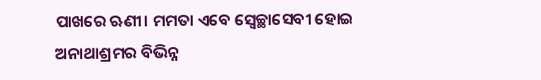ପାଖରେ ଋଣୀ। ମମତା ଏବେ ସ୍ୱେଚ୍ଛାସେବୀ ହୋଇ ଅନାଥାଶ୍ରମର ବିଭିନ୍ନ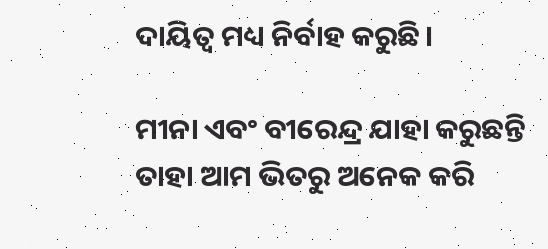ଦାୟିତ୍ୱ ମଧ୍ୟ ନିର୍ବାହ କରୁଛି।

ମୀନା ଏବଂ ବୀରେନ୍ଦ୍ର ଯାହା କରୁଛନ୍ତି ତାହା ଆମ ଭିତରୁ ଅନେକ କରି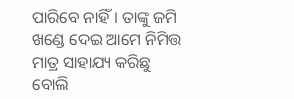ପାରିବେ ନାହିଁ। ତାଙ୍କୁ ଜମି ଖଣ୍ଡେ ଦେଇ ଆମେ ନିମିତ୍ତ ମାତ୍ର ସାହାଯ୍ୟ କରିଛୁ ବୋଲି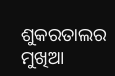ଶୁକରତାଲର ମୁଖିଆ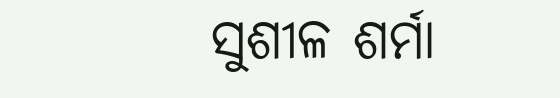ସୁଶୀଳ ଶର୍ମା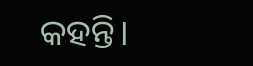କହନ୍ତି।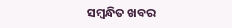ସମ୍ବନ୍ଧିତ ଖବର